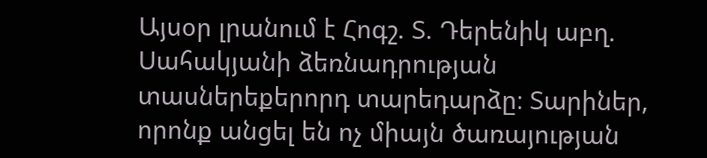Այսօր լրանում է Հոգշ. Տ. Դերենիկ աբղ. Սահակյանի ձեռնադրության տասներեքերորդ տարեդարձը։ Տարիներ, որոնք անցել են ոչ միայն ծառայության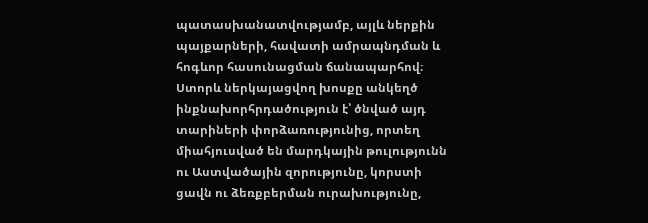պատասխանատվությամբ, այլև ներքին պայքարների, հավատի ամրապնդման և հոգևոր հասունացման ճանապարհով։ Ստորև ներկայացվող խոսքը անկեղծ ինքնախորհրդածություն է՝ ծնված այդ տարիների փորձառությունից, որտեղ միահյուսված են մարդկային թուլությունն ու Աստվածային զորությունը, կորստի ցավն ու ձեռքբերման ուրախությունը,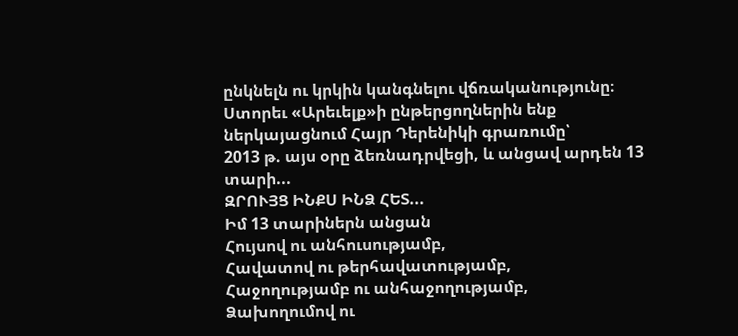ընկնելն ու կրկին կանգնելու վճռականությունը։
Ստորեւ «Արեւելք»ի ընթերցողներին ենք ներկայացնում Հայր Դերենիկի գրառումը՝
2013 թ. այս օրը ձեռնադրվեցի, և անցավ արդեն 13 տարի...
ԶՐՈՒՅՑ ԻՆՔՍ ԻՆՁ ՀԵՏ...
Իմ 13 տարիներն անցան
Հույսով ու անհուսությամբ,
Հավատով ու թերհավատությամբ,
Հաջողությամբ ու անհաջողությամբ,
Ձախողումով ու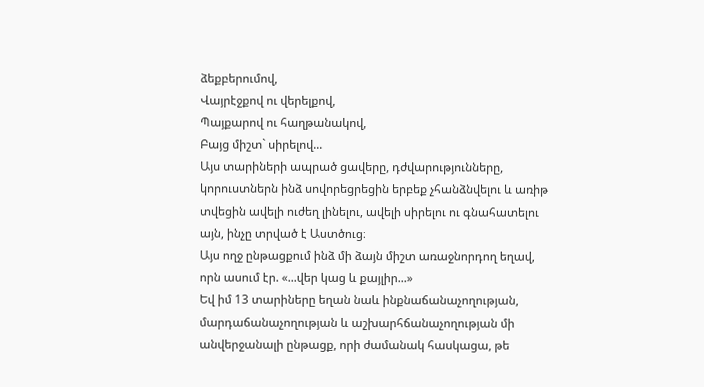ձեքբերումով,
Վայրէջքով ու վերելքով,
Պայքարով ու հաղթանակով,
Բայց միշտ` սիրելով...
Այս տարիների ապրած ցավերը, դժվարությունները, կորուստներն ինձ սովորեցրեցին երբեք չհանձնվելու և առիթ տվեցին ավելի ուժեղ լինելու, ավելի սիրելու ու գնահատելու այն, ինչը տրված է Աստծուց։
Այս ողջ ընթացքում ինձ մի ձայն միշտ առաջնորդող եղավ, որն ասում էր. «...վեր կաց և քայլիր...»
Եվ իմ 13 տարիները եղան նաև ինքնաճանաչողության, մարդաճանաչողության և աշխարհճանաչողության մի անվերջանալի ընթացք, որի ժամանակ հասկացա, թե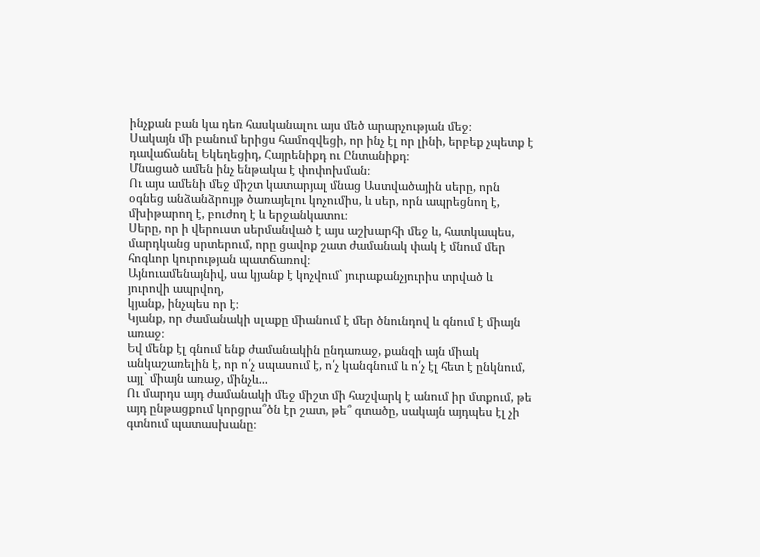ինչքան բան կա դեռ հասկանալու այս մեծ արարչության մեջ։
Սակայն մի բանում երիցս համոզվեցի, որ ինչ էլ որ լինի, երբեք չպետք է դավաճանել Եկեղեցիդ, Հայրենիքդ ու Ընտանիքդ։
Մնացած ամեն ինչ ենթակա է փոփոխման։
Ու այս ամենի մեջ միշտ կատարյալ մնաց Աստվածային սերը, որն օգնեց անձանձրույթ ծառայելու կոչումիս, և սեր, որն ապրեցնող է, մխիթարող է, բուժող է և երջանկատու։
Սերը, որ ի վերուստ սերմանված է այս աշխարհի մեջ և, հատկապես, մարդկանց սրտերում, որը ցավոք շատ ժամանակ փակ է մնում մեր հոգևոր կուրության պատճառով։
Այնուամենայնիվ, սա կյանք է կոչվում` յուրաքանչյուրիս տրված և յուրովի ապրվող,
կյանք, ինչպես որ է։
Կյանք, որ ժամանակի սլաքը միանում է մեր ծնունդով և գնում է միայն առաջ։
Եվ մենք էլ գնում ենք ժամանակին ընդառաջ, քանզի այն միակ անկաշառելին է, որ ո՛չ սպասում է, ո՛չ կանգնում և ո՛չ էլ հետ է ընկնում, այլ` միայն առաջ, մինչև...
Ու մարդս այդ ժամանակի մեջ միշտ մի հաշվարկ է անում իր մտքում, թե այդ ընթացքում կորցրա՞ծն էր շատ, թե՞ գտածը, սակայն այդպես էլ չի գտնում պատասխանը։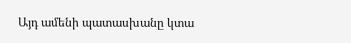Այդ ամենի պատասխանը կտա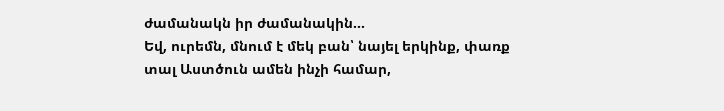ժամանակն իր ժամանակին...
Եվ, ուրեմն, մնում է մեկ բան՝ նայել երկինք, փառք տալ Աստծուն ամեն ինչի համար,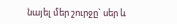նայել մեր շուրջը` սեր և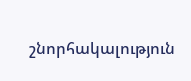շնորհակալություն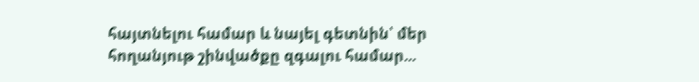հայտնելու համար և նայել գետնին՝ մեր հողանյութ շինվածքը զգալու համար...